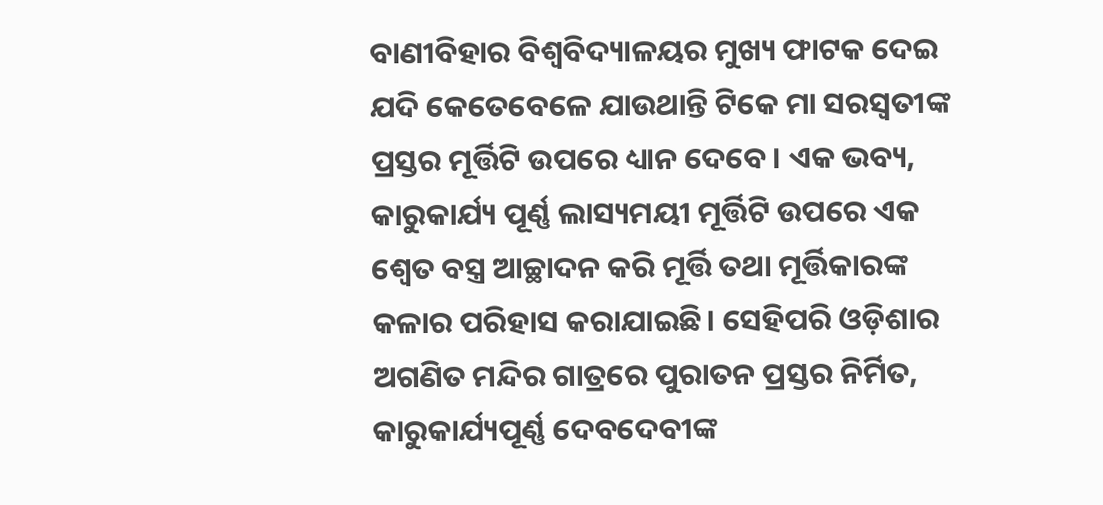ବାଣୀବିହାର ବିଶ୍ୱବିଦ୍ୟାଳୟର ମୁଖ୍ୟ ଫାଟକ ଦେଇ ଯଦି କେତେବେଳେ ଯାଉଥାନ୍ତି ଟିକେ ମା ସରସ୍ବତୀଙ୍କ ପ୍ରସ୍ତର ମୂର୍ତ୍ତିଟି ଉପରେ ଧ୍ୟାନ ଦେବେ। ଏକ ଭବ୍ୟ, କାରୁକାର୍ଯ୍ୟ ପୂର୍ଣ୍ଣ ଲାସ୍ୟମୟୀ ମୂର୍ତ୍ତିଟି ଉପରେ ଏକ ଶ୍ୱେତ ବସ୍ତ୍ର ଆଚ୍ଛାଦନ କରି ମୂର୍ତ୍ତି ତଥା ମୂର୍ତ୍ତିକାରଙ୍କ କଳାର ପରିହାସ କରାଯାଇଛି। ସେହିପରି ଓଡ଼ିଶାର ଅଗଣିତ ମନ୍ଦିର ଗାତ୍ରରେ ପୁରାତନ ପ୍ରସ୍ତର ନିର୍ମିତ, କାରୁକାର୍ଯ୍ୟପୂର୍ଣ୍ଣ ଦେବଦେବୀଙ୍କ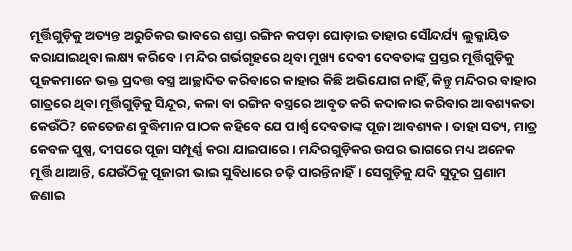ମୂର୍ତ୍ତିଗୁଡ଼ିକୁ ଅତ୍ୟନ୍ତ ଅରୁଚିକର ଭାବରେ ଶସ୍ତା ରଙ୍ଗିନ କପଡ଼ା ଘୋଡ଼ାଇ ତାହାର ସୌନ୍ଦର୍ଯ୍ୟ ଲୁକ୍କାୟିତ କରାଯାଇଥିବା ଲକ୍ଷ୍ୟ କରିବେ। ମନ୍ଦିର ଗର୍ଭଗୃହରେ ଥିବା ମୁଖ୍ୟ ଦେବୀ ଦେବତାଙ୍କ ପ୍ରସ୍ତର ମୂର୍ତ୍ତିଗୁଡ଼ିକୁ ପୂଜକମାନେ ଭକ୍ତ ପ୍ରଦତ୍ତ ବସ୍ତ୍ର ଆଚ୍ଛାଦିତ କରିବାରେ କାହାର କିଛି ଅଭିଯୋଗ ନାହିଁ, କିନ୍ତୁ ମନ୍ଦିରର ବାହାର ଗାତ୍ରରେ ଥିବା ମୂର୍ତ୍ତିଗୁଡ଼ିକୁ ସିନ୍ଦୂର, କଳା ବା ରଙ୍ଗିନ ବସ୍ତ୍ରରେ ଆବୃତ କରି କଦାକାର କରିବାର ଆବଶ୍ୟକତା କେଉଁଠି? କେତେଜଣ ବୁଦ୍ଧିମାନ ପାଠକ କହିବେ ଯେ ପାର୍ଶ୍ୱ ଦେବତାଙ୍କ ପୂଜା ଆବଶ୍ୟକ। ତାହା ସତ୍ୟ, ମାତ୍ର କେବଳ ପୁଷ୍ପ, ଦୀପରେ ପୂଜା ସମ୍ପୂର୍ଣ୍ଣ କରା ଯାଇପାରେ। ମନ୍ଦିରଗୁଡ଼ିକର ଉପର ଭାଗରେ ମଧ୍ୟ ଅନେକ ମୂର୍ତ୍ତି ଥାଆନ୍ତି, ଯେଉଁଠିକୁ ପୂଜାରୀ ଭାଇ ସୁବିଧାରେ ଚଢ଼ି ପାରନ୍ତିନାହିଁ। ସେଗୁଡ଼ିକୁ ଯଦି ସୁଦୂର ପ୍ରଣାମ ଜଣାଇ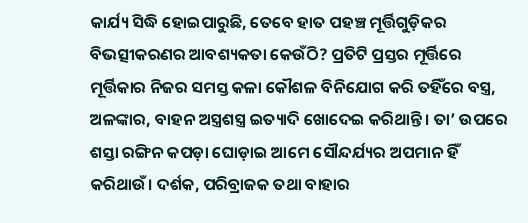କାର୍ଯ୍ୟ ସିଦ୍ଧି ହୋଇପାରୁଛି, ତେବେ ହାତ ପହଞ୍ଚ ମୂର୍ତ୍ତିଗୁଡ଼ିକର ବିଭତ୍ସୀକରଣର ଆବଶ୍ୟକତା କେଉଁଠି? ପ୍ରତିଟି ପ୍ରସ୍ତର ମୂର୍ତ୍ତିରେ ମୂର୍ତ୍ତିକାର ନିଜର ସମସ୍ତ କଳା କୌଶଳ ବିନିଯୋଗ କରି ତହିଁରେ ବସ୍ତ୍ର, ଅଳଙ୍କାର, ବାହନ ଅସ୍ତ୍ରଶସ୍ତ୍ର ଇତ୍ୟାଦି ଖୋଦେଇ କରିଥାନ୍ତି। ତା’ ଉପରେ ଶସ୍ତା ରଙ୍ଗିନ କପଡ଼ା ଘୋଡ଼ାଇ ଆମେ ସୌନ୍ଦର୍ଯ୍ୟର ଅପମାନ ହିଁ କରିଥାଉଁ। ଦର୍ଶକ, ପରିବ୍ରାଜକ ତଥା ବାହାର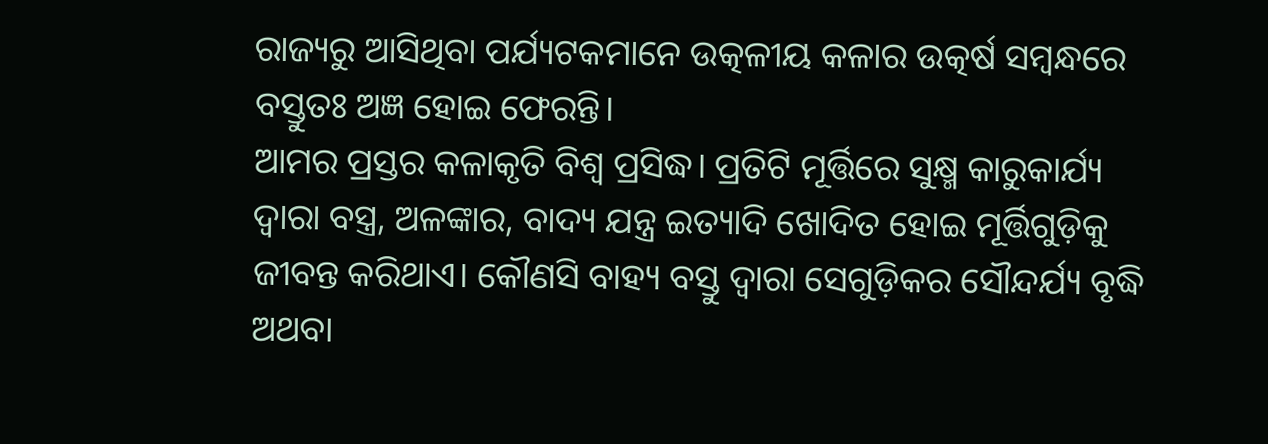ରାଜ୍ୟରୁ ଆସିଥିବା ପର୍ଯ୍ୟଟକମାନେ ଉତ୍କଳୀୟ କଳାର ଉତ୍କର୍ଷ ସମ୍ବନ୍ଧରେ ବସ୍ତୁତଃ ଅଜ୍ଞ ହୋଇ ଫେରନ୍ତି।
ଆମର ପ୍ରସ୍ତର କଳାକୃତି ବିଶ୍ୱ ପ୍ରସିଦ୍ଧ। ପ୍ରତିଟି ମୂର୍ତ୍ତିରେ ସୁକ୍ଷ୍ମ କାରୁକାର୍ଯ୍ୟ ଦ୍ୱାରା ବସ୍ତ୍ର, ଅଳଙ୍କାର, ବାଦ୍ୟ ଯନ୍ତ୍ର ଇତ୍ୟାଦି ଖୋଦିତ ହୋଇ ମୂର୍ତ୍ତିଗୁଡ଼ିକୁ ଜୀବନ୍ତ କରିଥାଏ। କୌଣସି ବାହ୍ୟ ବସ୍ତୁ ଦ୍ୱାରା ସେଗୁଡ଼ିକର ସୌନ୍ଦର୍ଯ୍ୟ ବୃଦ୍ଧି ଅଥବା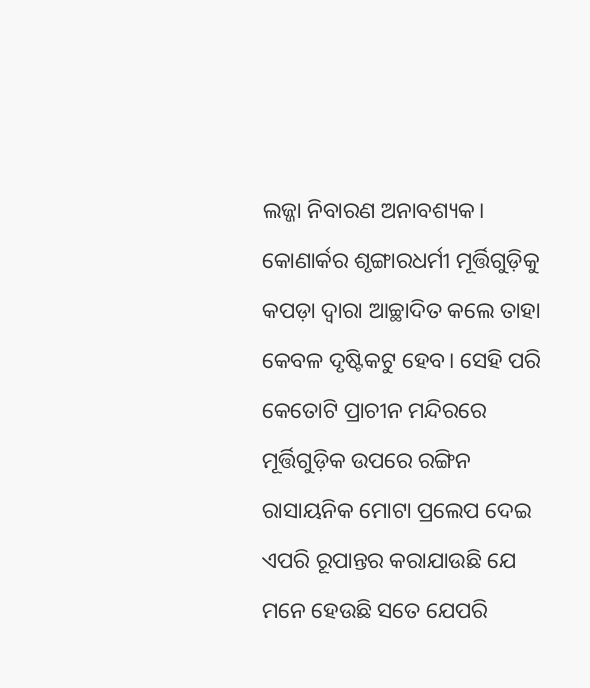ଲଜ୍ଜା ନିବାରଣ ଅନାବଶ୍ୟକ। କୋଣାର୍କର ଶୃଙ୍ଗାରଧର୍ମୀ ମୂର୍ତ୍ତିଗୁଡ଼ିକୁ କପଡ଼ା ଦ୍ବାରା ଆଚ୍ଛାଦିତ କଲେ ତାହା କେବଳ ଦୃଷ୍ଟିକଟୁ ହେବ। ସେହି ପରି କେତୋଟି ପ୍ରାଚୀନ ମନ୍ଦିରରେ ମୂର୍ତ୍ତିଗୁଡ଼ିକ ଉପରେ ରଙ୍ଗିନ ରାସାୟନିକ ମୋଟା ପ୍ରଲେପ ଦେଇ ଏପରି ରୂପାନ୍ତର କରାଯାଉଛି ଯେ ମନେ ହେଉଛି ସତେ ଯେପରି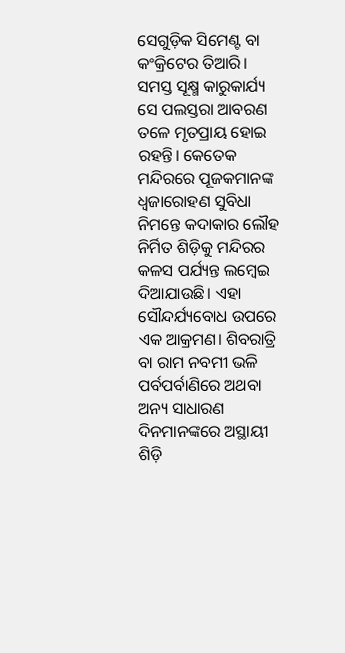ସେଗୁଡ଼ିକ ସିମେଣ୍ଟ ବା କଂକ୍ରିଟେର ତିଆରି। ସମସ୍ତ ସୂକ୍ଷ୍ମ କାରୁକାର୍ଯ୍ୟ ସେ ପଲସ୍ତରା ଆବରଣ ତଳେ ମୃତପ୍ରାୟ ହୋଇ ରହନ୍ତି। କେତେକ ମନ୍ଦିରରେ ପୂଜକମାନଙ୍କ ଧ୍ୱଜାରୋହଣ ସୁବିଧା ନିମନ୍ତେ କଦାକାର ଲୌହ ନିର୍ମିତ ଶିଡ଼ିକୁ ମନ୍ଦିରର କଳସ ପର୍ଯ୍ୟନ୍ତ ଲମ୍ବେଇ ଦିଆଯାଉଛି। ଏହା ସୌନ୍ଦର୍ଯ୍ୟବୋଧ ଉପରେ ଏକ ଆକ୍ରମଣ। ଶିବରାତ୍ରି ବା ରାମ ନବମୀ ଭଳି ପର୍ବପର୍ବାଣିରେ ଅଥବା ଅନ୍ୟ ସାଧାରଣ ଦିନମାନଙ୍କରେ ଅସ୍ଥାୟୀ ଶିଡ଼ି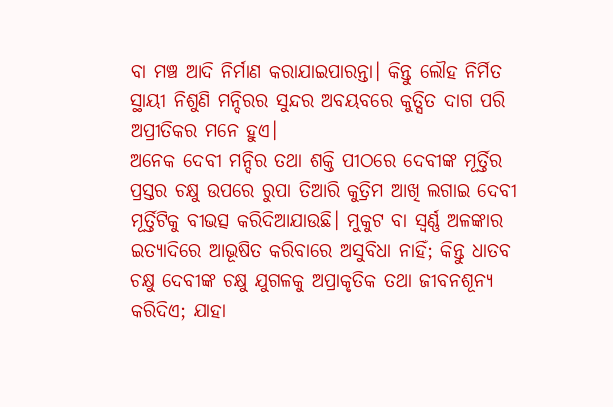ବା ମଞ୍ଚ ଆଦି ନିର୍ମାଣ କରାଯାଇପାରନ୍ତା। କିନ୍ତୁ ଲୌହ ନିର୍ମିତ ସ୍ଥାୟୀ ନିଶୁଣି ମନ୍ଦିରର ସୁନ୍ଦର ଅବୟବରେ କୁତ୍ସିତ ଦାଗ ପରି ଅପ୍ରୀତିକର ମନେ ହୁଏ।
ଅନେକ ଦେବୀ ମନ୍ଦିର ତଥା ଶକ୍ତି ପୀଠରେ ଦେବୀଙ୍କ ମୂର୍ତ୍ତିର ପ୍ରସ୍ତର ଚକ୍ଷୁ ଉପରେ ରୁପା ତିଆରି କୁତ୍ରିମ ଆଖି ଲଗାଇ ଦେବୀ ମୂର୍ତ୍ତିଟିକୁ ବୀଭତ୍ସ କରିଦିଆଯାଉଛି। ମୁକୁଟ ବା ସ୍ବର୍ଣ୍ଣ ଅଳଙ୍କାର ଇତ୍ୟାଦିରେ ଆଭୂଷିତ କରିବାରେ ଅସୁବିଧା ନାହିଁ; କିନ୍ତୁ ଧାତବ ଚକ୍ଷୁ ଦେବୀଙ୍କ ଚକ୍ଷୁ ଯୁଗଳକୁ ଅପ୍ରାକୃତିକ ତଥା ଜୀବନଶୂନ୍ୟ କରିଦିଏ; ଯାହା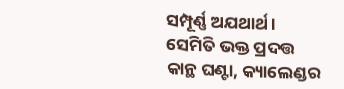ସମ୍ପୂର୍ଣ୍ଣ ଅଯଥାର୍ଥ। ସେମିତି ଭକ୍ତ ପ୍ରଦତ୍ତ କାନ୍ଥ ଘଣ୍ଟା, କ୍ୟାଲେଣ୍ଡର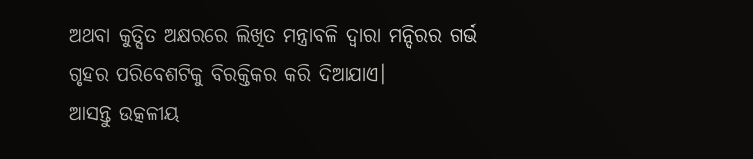ଅଥବା କୁତ୍ସିତ ଅକ୍ଷରରେ ଲିଖିତ ମନ୍ତ୍ରାବଳି ଦ୍ବାରା ମନ୍ଦିରର ଗର୍ଭ ଗୃହର ପରିବେଶଟିକୁ ବିରକ୍ତିକର କରି ଦିଆଯାଏ।
ଆସନ୍ତୁ ଉତ୍କଳୀୟ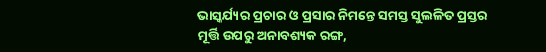ଭାସ୍କର୍ଯ୍ୟର ପ୍ରଚାର ଓ ପ୍ରସାର ନିମନ୍ତେ ସମସ୍ତ ସୁଲଳିତ ପ୍ରସ୍ତର ମୂର୍ତ୍ତି ଉପରୁ ଅନାବଶ୍ୟକ ରଙ୍ଗ,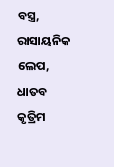ବସ୍ତ୍ର, ରାସାୟନିକ ଲେପ, ଧାତବ କୃତ୍ରିମ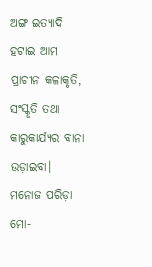ଅଙ୍ଗ ଇତ୍ୟାଦି ହଟାଇ ଆମ ପ୍ରାଚୀନ କଳାକୃତି, ସଂସ୍କୃତି ତଥା କାରୁକାର୍ଯ୍ୟର ବାନା ଉଡ଼ାଇବା।
ମନୋଜ ପରିଡ଼ା
ମୋ-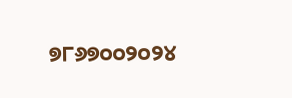୭୮୬୭୦୦୨୦୨୪